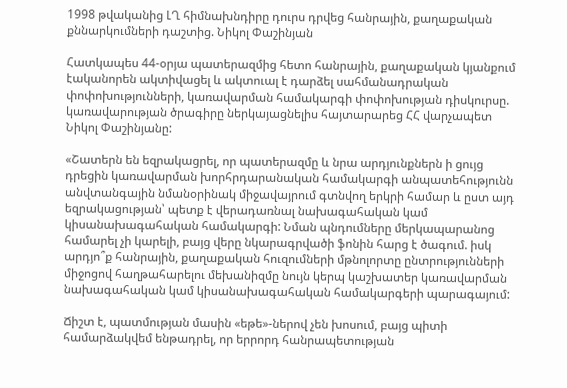1998 թվականից ԼՂ հիմնախնդիրը դուրս դրվեց հանրային, քաղաքական քննարկումների դաշտից. Նիկոլ Փաշինյան

Հատկապես 44-օրյա պատերազմից հետո հանրային, քաղաքական կյանքում էականորեն ակտիվացել և ակտուալ է դարձել սահմանադրական փոփոխությունների, կառավարման համակարգի փոփոխության դիսկուրսը. կառավարության ծրագիրը ներկայացնելիս հայտարարեց ՀՀ վարչապետ Նիկոլ Փաշինյանը:

«Շատերն են եզրակացրել, որ պատերազմը և նրա արդյունքներն ի ցույց դրեցին կառավարման խորհրդարանական համակարգի անպատեհությունն անվտանգային նմանօրինակ միջավայրում գտնվող երկրի համար և ըստ այդ եզրակացության՝ պետք է վերադառնալ նախագահական կամ կիսանախագահական համակարգի: Նման պնդումները մերկապարանոց համարել չի կարելի, բայց վերը նկարագրվածի ֆոնին հարց է ծագում. իսկ արդյո՞ք հանրային, քաղաքական հուզումների մթնոլորտը ընտրությունների միջոցով հաղթահարելու մեխանիզմը նույն կերպ կաշխատեր կառավարման նախագահական կամ կիսանախագահական համակարգերի պարագայում:

Ճիշտ է, պատմության մասին «եթե»-ներով չեն խոսում, բայց պիտի համարձակվեմ ենթադրել, որ երրորդ հանրապետության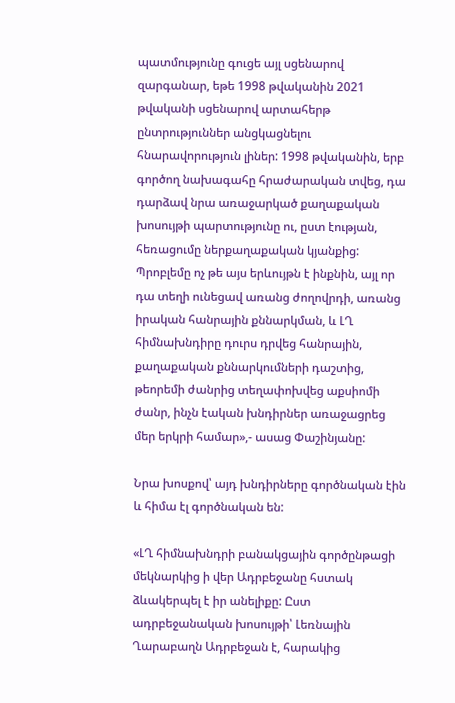պատմությունը գուցե այլ սցենարով զարգանար, եթե 1998 թվականին 2021 թվականի սցենարով արտահերթ ընտրություններ անցկացնելու հնարավորություն լիներ: 1998 թվականին, երբ գործող նախագահը հրաժարական տվեց, դա դարձավ նրա առաջարկած քաղաքական խոսույթի պարտությունը ու, ըստ էության, հեռացումը ներքաղաքական կյանքից: Պրոբլեմը ոչ թե այս երևույթն է ինքնին, այլ որ դա տեղի ունեցավ առանց ժողովրդի, առանց իրական հանրային քննարկման, և ԼՂ հիմնախնդիրը դուրս դրվեց հանրային, քաղաքական քննարկումների դաշտից, թեորեմի ժանրից տեղափոխվեց աքսիոմի ժանր, ինչն էական խնդիրներ առաջացրեց մեր երկրի համար»,- ասաց Փաշինյանը:

Նրա խոսքով՝ այդ խնդիրները գործնական էին և հիմա էլ գործնական են:

«ԼՂ հիմնախնդրի բանակցային գործընթացի մեկնարկից ի վեր Ադրբեջանը հստակ ձևակերպել է իր անելիքը: Ըստ ադրբեջանական խոսույթի՝ Լեռնային Ղարաբաղն Ադրբեջան է, հարակից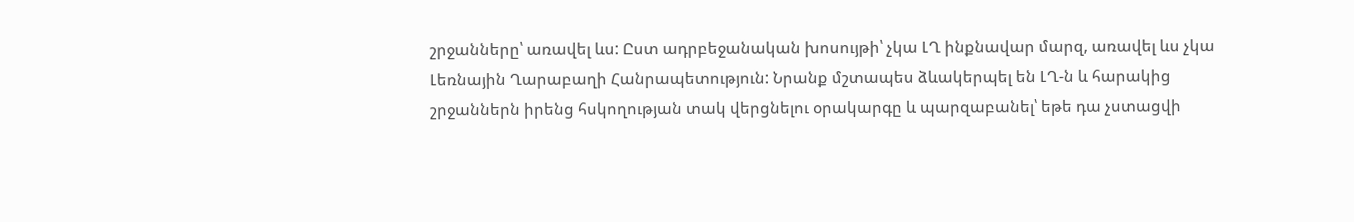շրջանները՝ առավել ևս: Ըստ ադրբեջանական խոսույթի՝ չկա ԼՂ ինքնավար մարզ, առավել ևս չկա Լեռնային Ղարաբաղի Հանրապետություն: Նրանք մշտապես ձևակերպել են ԼՂ-ն և հարակից շրջաններն իրենց հսկողության տակ վերցնելու օրակարգը և պարզաբանել՝ եթե դա չստացվի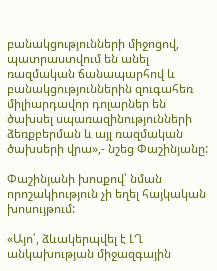բանակցությունների միջոցով, պատրաստվում են անել ռազմական ճանապարհով և բանակցություններին զուգահեռ միլիարդավոր դոլարներ են ծախսել սպառազինությունների ձեռքբերման և այլ ռազմական ծախսերի վրա»,- նշեց Փաշինյանը:

Փաշինյանի խոսքով՝ նման որոշակիություն չի եղել հայկական խոսույթում:

«Այո՛, ձևակերպվել է ԼՂ անկախության միջազգային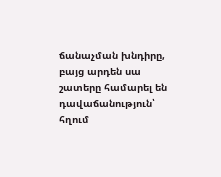ճանաչման խնդիրը, բայց արդեն սա շատերը համարել են դավաճանություն՝ հղում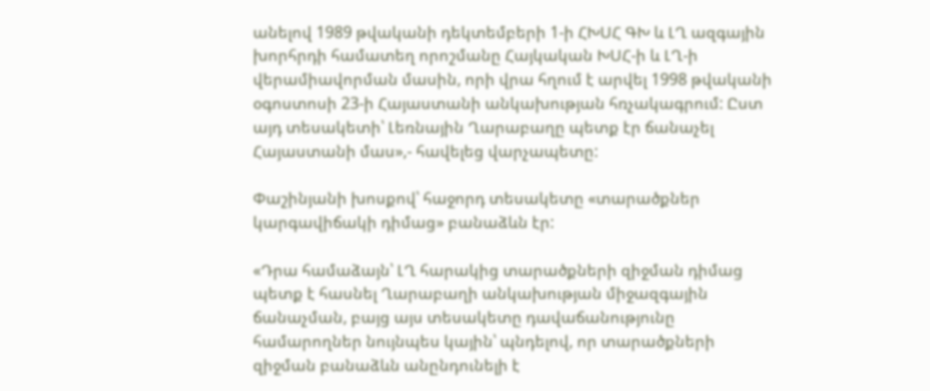անելով 1989 թվականի դեկտեմբերի 1-ի ՀԽՍՀ ԳԽ և ԼՂ ազգային խորհրդի համատեղ որոշմանը Հայկական ԽՍՀ-ի և ԼՂ-ի վերամիավորման մասին, որի վրա հղում է արվել 1998 թվականի օգոստոսի 23-ի Հայաստանի անկախության հռչակագրում: Ըստ այդ տեսակետի՝ Լեռնային Ղարաբաղը պետք էր ճանաչել Հայաստանի մաս»,- հավելեց վարչապետը:

Փաշինյանի խոսքով՝ հաջորդ տեսակետը «տարածքներ կարգավիճակի դիմաց» բանաձևն էր:

«Դրա համաձայն՝ ԼՂ հարակից տարածքների զիջման դիմաց պետք է հասնել Ղարաբաղի անկախության միջազգային ճանաչման, բայց այս տեսակետը դավաճանությունը համարողներ նույնպես կային՝ պնդելով, որ տարածքների զիջման բանաձևն անընդունելի է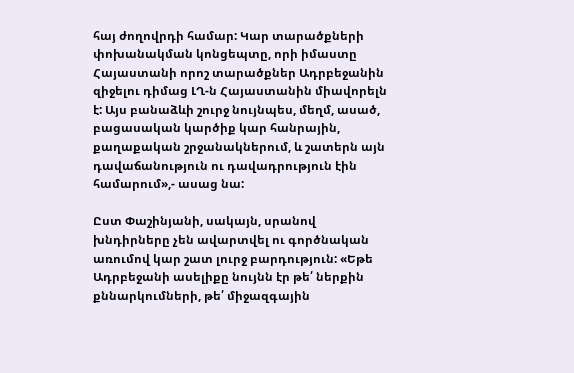հայ ժողովրդի համար: Կար տարածքների փոխանակման կոնցեպտը, որի իմաստը Հայաստանի որոշ տարածքներ Ադրբեջանին զիջելու դիմաց ԼՂ-ն Հայաստանին միավորելն է: Այս բանաձևի շուրջ նույնպես, մեղմ, ասած, բացասական կարծիք կար հանրային, քաղաքական շրջանակներում, և շատերն այն դավաճանություն ու դավադրություն էին համարում»,- ասաց նա:

Ըստ Փաշինյանի, սակայն, սրանով խնդիրները չեն ավարտվել ու գործնական առումով կար շատ լուրջ բարդություն: «Եթե Ադրբեջանի ասելիքը նույնն էր թե՛ ներքին քննարկումների, թե՛ միջազգային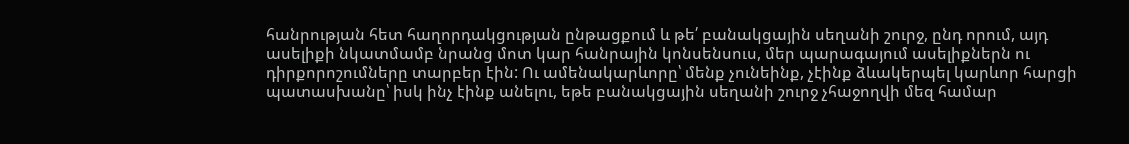հանրության հետ հաղորդակցության ընթացքում և թե՛ բանակցային սեղանի շուրջ, ընդ որում, այդ ասելիքի նկատմամբ նրանց մոտ կար հանրային կոնսենսուս, մեր պարագայում ասելիքներն ու դիրքորոշումները տարբեր էին: Ու ամենակարևորը՝ մենք չունեինք, չէինք ձևակերպել կարևոր հարցի պատասխանը՝ իսկ ինչ էինք անելու, եթե բանակցային սեղանի շուրջ չհաջողվի մեզ համար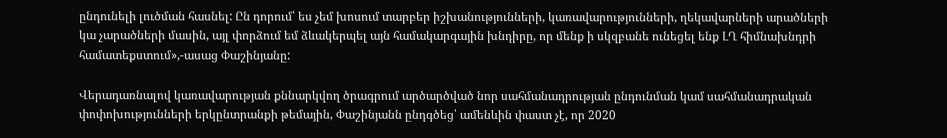ընդունելի լուծման հասնել: Ըն դորում՝ ես չեմ խոսում տարբեր իշխանությունների, կառավարությունների, ղեկավարների արածների կա չարածների մասին, այլ փորձում եմ ձևակերպել այն համակարգային խնդիրը, որ մենք ի սկզբանե ունեցել ենք ԼՂ հիմնախնդրի համատեքստում»,-ասաց Փաշինյանը:

Վերադառնալով կառավարության քննարկվող ծրագրում արծարծված նոր սահմանադրության ընդունման կամ սահմանադրական փոփոխությունների երկընտրանքի թեմային, Փաշինյանն ընդգծեց՝ ամենևին փաստ չէ, որ 2020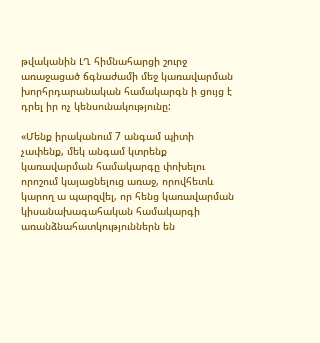թվականին ԼՂ հիմնահարցի շուրջ առաջացած ճգնաժամի մեջ կառավարման խորհրդարանական համակարգն ի ցույց է դրել իր ոչ կենսունակությունը:

«Մենք իրականում 7 անգամ պիտի չափենք, մեկ անգամ կտրենք կառավարման համակարգը փոխելու որոշում կայացնելուց առաջ, որովհետև կարող ա պարզվել, որ հենց կառավարման կիսանախագահական համակարգի առանձնահատկություններն են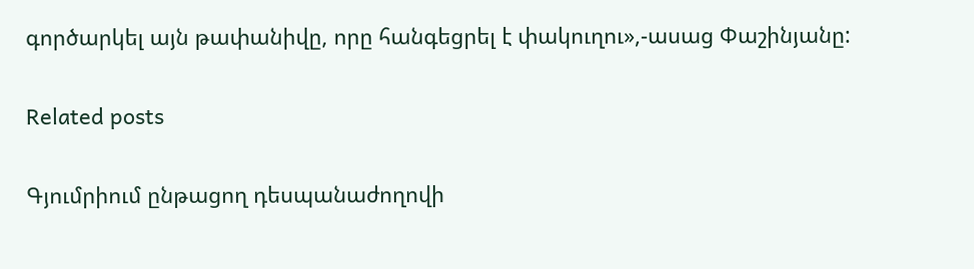գործարկել այն թափանիվը, որը հանգեցրել է փակուղու»,-ասաց Փաշինյանը:

Related posts

Գյումրիում ընթացող դեսպանաժողովի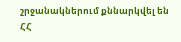շրջանակներում քննարկվել են ՀՀ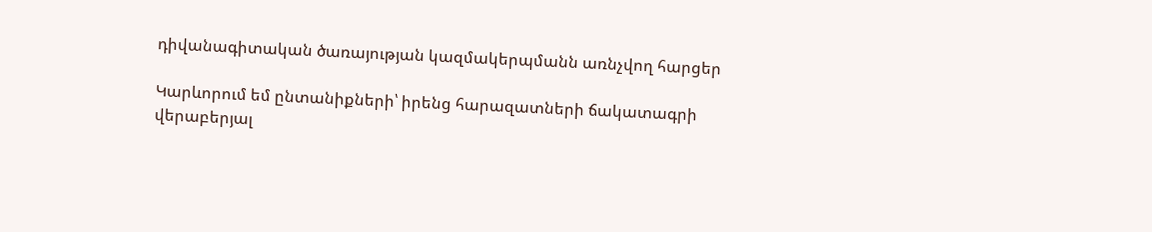դիվանագիտական ծառայության կազմակերպմանն առնչվող հարցեր

Կարևորում եմ ընտանիքների՝ իրենց հարազատների ճակատագրի վերաբերյալ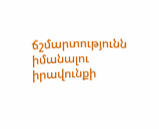ճշմարտությունն իմանալու իրավունքի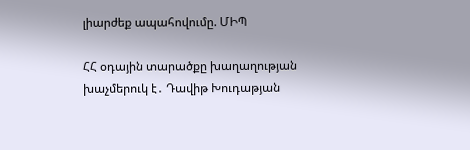լիարժեք ապահովումը. ՄԻՊ

ՀՀ օդային տարածքը խաղաղության խաչմերուկ է․ Դավիթ Խուդաթյան